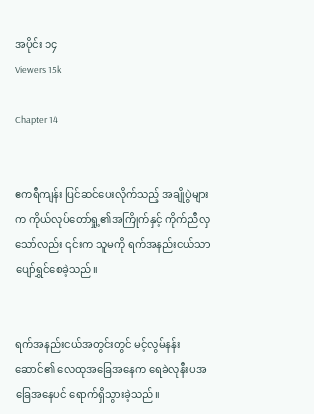အပိုင်း ၁၄
Viewers 15k

Chapter 14


ဧကရီကျန်း ပြင်ဆင်ပေးလိုက်သည့် အချိုပွဲများက ကိုယ်လုပ်တော်ရှု့၏အကြိုက်နှင့် ကိုက်ညီလှသော်လည်း ၎င်းက သူမကို ရက်အနည်းငယ်သာ ပျော်ရွှင်စေခဲ့သည်။


ရက်အနည်းငယ်အတွင်းတွင် မင့်လွမ်နန်းဆောင်၏ လေထုအခြေအနေက ရေခဲလုနီးပအခြေအနေပင် ရောက်ရှိသွားခဲ့သည်။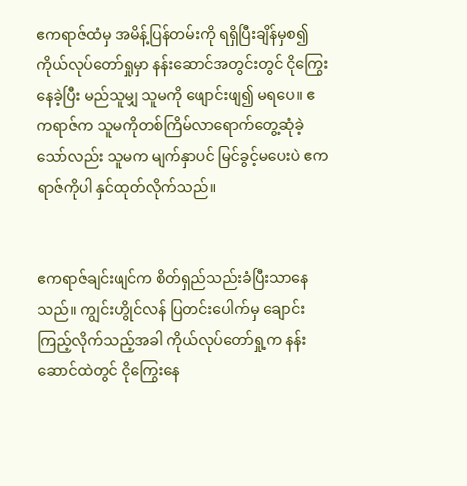ဧကရာဇ်ထံမှ အမိန့်ပြန်တမ်းကို ရရှိပြီးချိန်မှစ၍ ကိုယ်လုပ်တော်ရှုမှာ နန်းဆောင်အတွင်းတွင် ငိုကြွေးနေခဲ့ပြီး မည်သူမျှ သူမကို ဖျောင်းဖျ၍ မရပေ။ ဧကရာဇ်က သူမကိုတစ်ကြိမ်လာရောက်တွေ့ဆုံခဲ့သော်လည်း သူမက မျက်နှာပင် မြင်ခွင့်မပေးပဲ ဧကရာဇ်ကိုပါ နှင်ထုတ်လိုက်သည်။


ဧကရာဇ်ချင်းဖျင်က စိတ်ရှည်သည်းခံပြီးသာနေသည်။ ကျွင်းဟွိုင်လန် ပြတင်းပေါက်မှ ချောင်းကြည့်လိုက်သည့်အခါ ကိုယ်လုပ်တော်ရှု့က နန်းဆောင်ထဲတွင် ငိုကြွေးနေ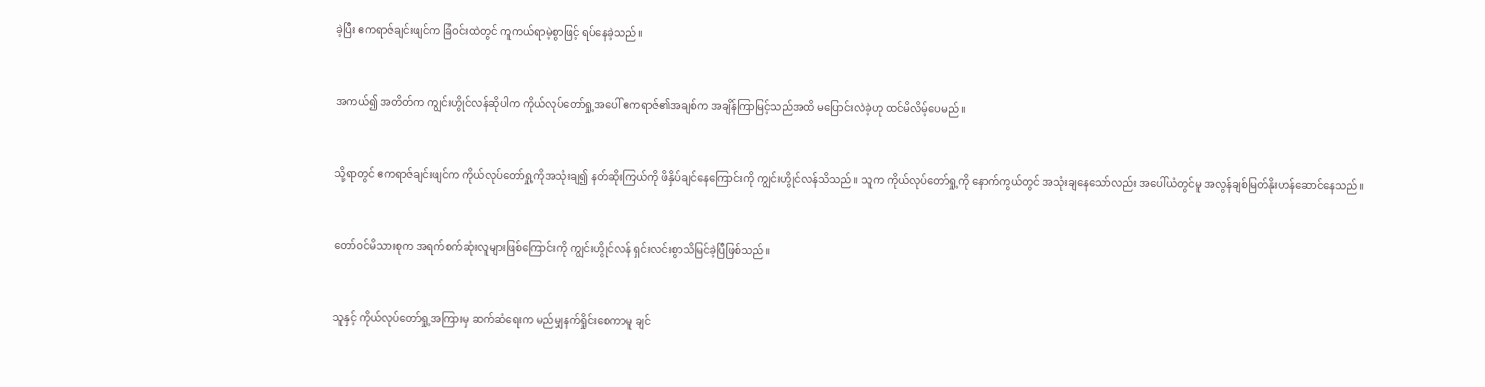ခဲ့ပြီး ဧကရာဇ်ချင်းဖျင်က ခြံဝင်းထဲတွင် ကူကယ်ရာမဲ့စွာဖြင့် ရပ်နေခဲ့သည်။


အကယ်၍ အတိတ်က ကျွင်းဟွိုင်လန်ဆိုပါက ကိုယ်လုပ်တော်ရှု့အပေါ် ဧကရာဇ်၏အချစ်က အချိန်ကြာမြင့်သည်အထိ မပြောင်းလဲခဲ့ဟု ထင်မိလိမ့်ပေမည်။


သို့ရာတွင် ဧကရာဇ်ချင်းဖျင်က ကိုယ်လုပ်တော်ရှု့ကိုအသုံးချ၍ နတ်ဆိုးကြယ်ကို ဖိနှိပ်ချင်နေကြောင်းကို ကျွင်းဟွိုင်လန်သိသည်။ သူက ကိုယ်လုပ်တော်ရှု့ကို နောက်ကွယ်တွင် အသုံးချနေသော်လည်း အပေါ်ယံတွင်မူ အလွန်ချစ်မြတ်နိုးဟန်ဆောင်နေသည်။


တော်ဝင်မိသားစုက အရက်စက်ဆုံးလူများဖြစ်ကြောင်းကို ကျွင်းဟွိုင်လန် ရှင်းလင်းစွာသိမြင်ခဲ့ပြီဖြစ်သည်။


သူနှင့် ကိုယ်လုပ်တော်ရှု့အကြားမှ ဆက်ဆံရေးက မည်မျှနက်ရှိုင်းစေကာမူ ချင်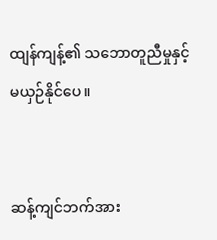ထျန်ကျန့်၏ သဘောတူညီမှုနှင့် မယှဉ်နိုင်ပေ။


ဆန့်ကျင်ဘက်အား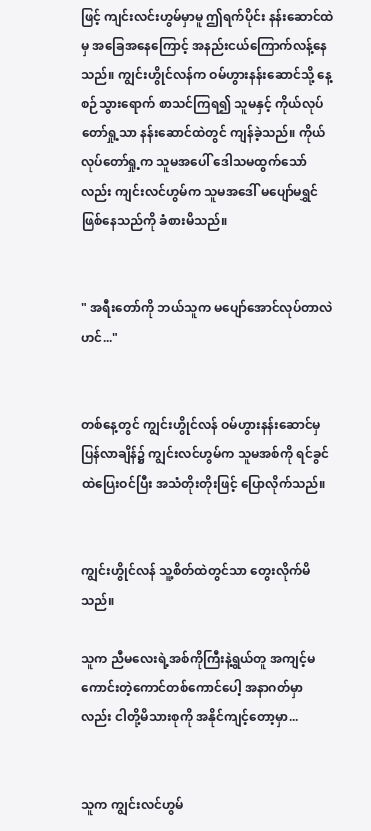ဖြင့် ကျင်းလင်းဟွမ်မှာမူ ဤရက်ပိုင်း နန်းဆောင်ထဲမှ အခြေအနေကြောင့် အနည်းငယ်ကြောက်လန့်နေသည်။ ကျွင်းဟွိုင်လန်က ဝမ်ဟွားနန်းဆောင်သို့ နေ့စဉ်သွားရောက် စာသင်ကြရ၍ သူမနှင့် ကိုယ်လုပ်တော်ရှု့သာ နန်းဆောင်ထဲတွင် ကျန်ခဲ့သည်။ ကိုယ်လုပ်တော်ရှု့က သူမအပေါ် ဒေါသမထွက်သော်လည်း ကျင်းလင်ဟွမ်က သူမအဒေါ် မပျော်မရွှင်ဖြစ်နေသည်ကို ခံစားမိသည်။


" အရီးတော်ကို ဘယ်သူက မပျော်အောင်လုပ်တာလဲဟင်..."


တစ်နေ့တွင် ကျွင်းဟွိုင်လန် ဝမ်ဟွားနန်းဆောင်မှ ပြန်လာချိန်၌ ကျွင်းလင်ဟွမ်က သူမအစ်ကို ရင်ခွင်ထဲပြေးဝင်ပြီး အသံတိုးတိုးဖြင့် ပြောလိုက်သည်။


ကျွင်းဟွိုင်လန် သူ့စိတ်ထဲတွင်သာ တွေးလိုက်မိသည်။

သူက ညီမလေးရဲ့အစ်ကိုကြီးနဲ့ရွယ်တူ အကျင့်မကောင်းတဲ့ကောင်တစ်ကောင်ပေါ့ အနာဂတ်မှာလည်း ငါတို့မိသားစုကို အနိုင်ကျင့်တော့မှာ...


သူက ကျွင်းလင်ဟွမ်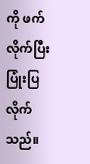ကို ဖက်လိုက်ပြီး ပြုံးပြလိုက်သည်။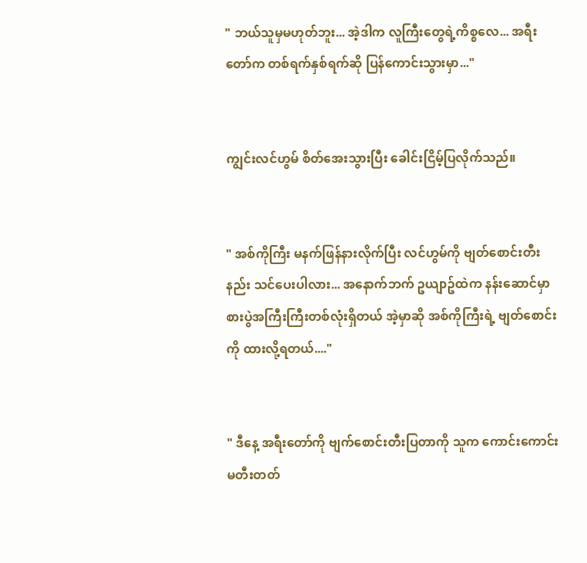" ဘယ်သူမှမဟုတ်ဘူး... အဲ့ဒါက လူကြီးတွေရဲ့ကိစ္စလေ... အရီးတော်က တစ်ရက်နှစ်ရက်ဆို ပြန်ကောင်းသွားမှာ..."


ကျွင်းလင်ဟွမ် စိတ်အေးသွားပြီး ခေါင်းငြိမ့်ပြလိုက်သည်။


" အစ်ကိုကြီး မနက်ဖြန်နားလိုက်ပြီး လင်ဟွမ်ကို ဗျတ်စောင်းတီးနည်း သင်ပေးပါလား... အနောက်ဘက် ဥယျာဥ်ထဲက နန်းဆောင်မှာ စားပွဲအကြီးကြီးတစ်လုံးရှိတယ် အဲ့မှာဆို အစ်ကိုကြီးရဲ့ ဗျတ်စောင်းကို ထားလို့ရတယ်...."


" ဒီနေ့ အရီးတော်ကို ဗျက်စောင်းတီးပြတာကို သူက ကောင်း‌ကောင်းမတီးတတ်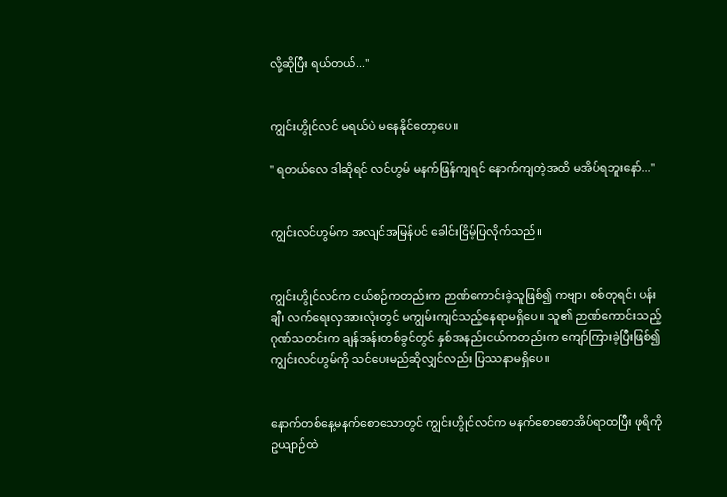လို့ဆိုပြီး ရယ်တယ်..."


ကျွင်းဟွိုင်လင် မရယ်ပဲ မနေနိုင်တော့ပေ။

" ရတယ်လေ ဒါဆိုရင် လင်ဟွမ် မနက်ဖြန်ကျရင် နောက်ကျတဲ့အထိ မအိပ်ရဘူးနော်..."


ကျွင်းလင်ဟွမ်က အလျင်အမြန်ပင် ခေါင်းငြိမ့်ပြလိုက်သည်။


ကျွင်းဟွိုင်လင်က ငယ်စဉ်ကတည်းက ဉာဏ်ကောင်းခဲ့သူဖြစ်၍ ကဗျာ၊ စစ်တုရင်၊ ပန်းချီ၊ လက်ရေးလှအားလုံးတွင် မကျွမ်းကျင်သည့်နေရာမရှိပေ။ သူ၏ ဉာဏ်ကောင်းသည့်ဂုဏ်သတင်းက ချန်အန်းတစ်ခွင်တွင် နှစ်အနည်းငယ်ကတည်းက ကျော်ကြားခဲ့ပြီးဖြစ်၍ ကျွင်းလင်ဟွမ်ကို သင်ပေးမည်‌ဆိုလျှင်လည်း ပြဿနာမရှိပေ။


နောက်တစ်နေ့မနက်စောသောတွင် ကျွင်းဟွိုင်လင်က မနက်စောစောအိပ်ရာထပြီး ဖုရိကို ဥယျာဉ်ထဲ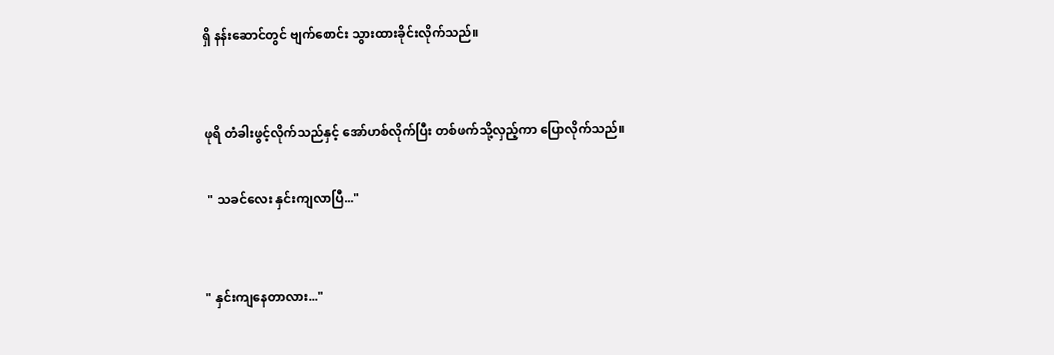ရှိ နန်းဆောင်တွင် ဗျက်စောင်း သွားထားခိုင်းလိုက်သည်။


ဖုရိ တံခါးဖွင့်လိုက်သည်နှင့် အော်ဟစ်လိုက်ပြီး တစ်ဖက်သို့လှည့်ကာ ပြောလိုက်သည်။

 " သခင်လေး နှင်းကျလာပြီ..."


" နှင်းကျနေတာလား..."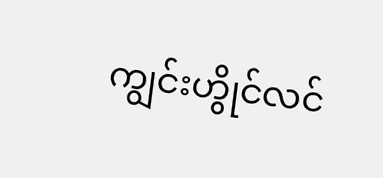ကျွင်းဟွိုင်လင်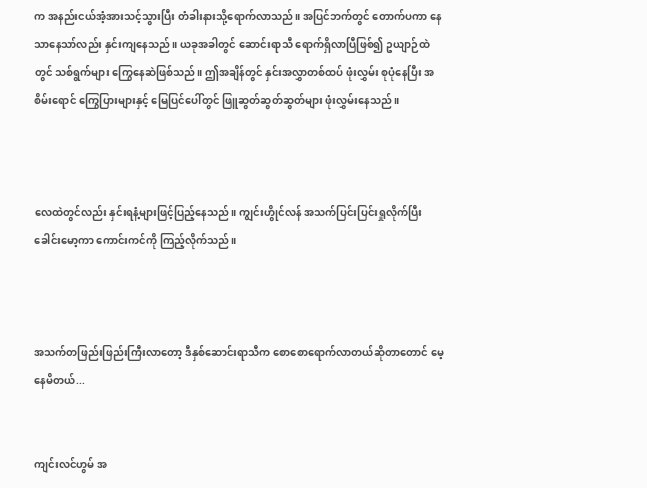က အနည်းငယ်အံ့အားသင့်သွားပြီး တံခါးနားသို့ရောက်လာသည်။ အပြင်ဘက်တွင် တောက်ပကာ နေသာနေသာ်လည်း နှင်းကျနေသည်။ ယခုအခါတွင် ဆောင်းရာသီ ရောက်ရှိလာပြီဖြစ်၍ ဥယျာဉ်ထဲတွင် သစ်ရွက်များ ကြွေနေဆဲဖြစ်သည်။ ဤအချိန်တွင် နှင်းအလွှာတစ်ထပ် ဖုံးလွှမ်း‌ စုပုံနေပြီး အစိမ်းရောင် ကြွေပြားများနှင့် မြေပြင်ပေါ်တွင် ဖြူဆွတ်ဆွတ်ဆွတ်များ ဖုံးလွှမ်းနေသည်။



လေထဲတွင်လည်း နှင်းရနံ့များဖြင့်ပြည့်နေသည်။ ကျွင်းဟွိုင်လန် အသက်ပြင်းပြင်းရှုလိုက်ပြီး ခေါင်းမော့ကာ ကောင်းကင်ကို ကြည့်လိုက်သည်။



အသက်တဖြည်းဖြည်းကြီးလာတော့ ဒီနှစ်ဆောင်းရာသီက စောစောရောက်လာတယ်ဆို‌တာတောင် မေ့နေမိတယ်...


ကျင်းလင်ဟွမ် အ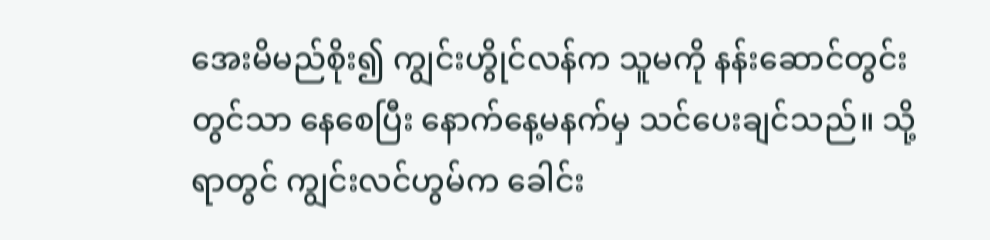အေးမိမည်စိုး၍ ကျွင်းဟွိုင်လန်က သူမကို နန်းဆောင်တွင်းတွင်သာ နေစေပြီး နောက်နေ့မနက်မှ သင်ပေးချင်သည်။ သို့ရာတွင် ကျွင်းလင်ဟွမ်က ခေါင်း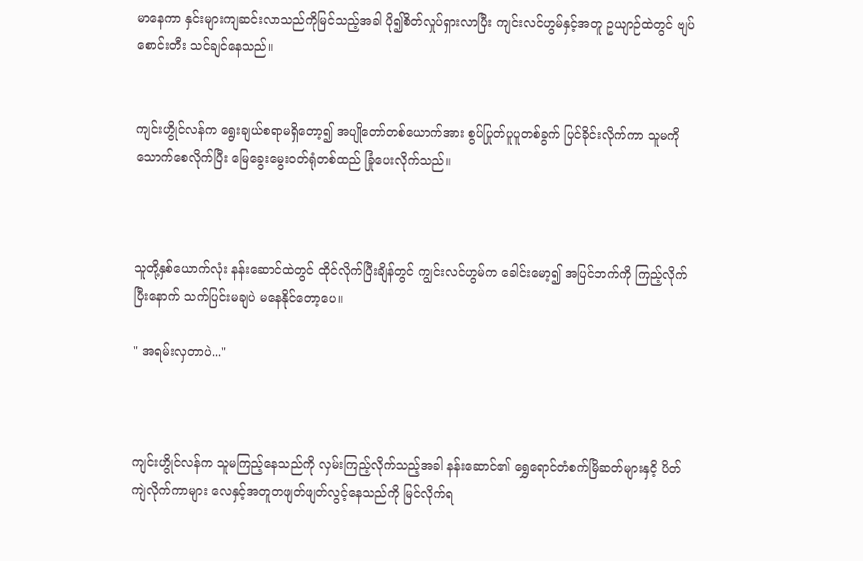မာနေကာ နှင်းများကျဆင်းလာသည်ကိုမြင်သည့်အခါ ပို၍စိတ်လှုပ်ရှားလာပြီး ကျင်းလင်ဟွမ်နှင့်အတူ ဥယျာဉ်ထဲတွင် ဗျပ်စောင်းတီး သင်ချင်နေသည်။


ကျင်းဟွိုင်လန်က ရွေးချယ်စရာမရှိတော့၍ အပျိုတော်တစ်ယောက်အား စွပ်ပြုတ်ပူပူတစ်ခွက် ပြင်ခိုင်းလိုက်ကာ သူမကို သောက်စေလိုက်ပြီး မြေခွေးမွေးဝတ်ရုံတစ်ထည် ခြုံပေးလိုက်သည်။



သူတို့နှစ်ယောက်လုံး နန်းဆောင်ထဲတွင် ထိုင်လိုက်ပြီးချိန်တွင် ကျွင်းလင်ဟွမ်က ခေါင်းမော့၍ အပြင်ဘက်ကို ကြည့်လိုက်ပြီးနောက် သက်ပြင်းမချပဲ မနေနိုင်တော့ပေ။

" အရမ်းလှတာပဲ..."



ကျင်းဟွိုင်လန်က သူမကြည့်နေသည်ကို လှမ်းကြည့်လိုက်သည့်အခါ နန်းဆောင်၏ ရွှေရောင်တံစက်မြိဆတ်များနှငိ့ ပိတ်ကျဲလိုက်ကာများ လေနှင့်အတူတဖျတ်ဖျတ်လွင့်နေသည်ကို မြင်လိုက်ရ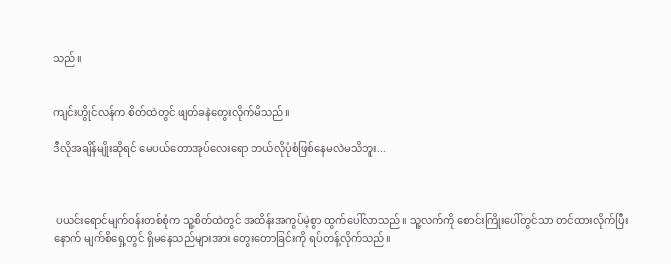သည်။


ကျင်းဟွိုင်လန်က စိတ်ထဲတွင် ဖျတ်ခနဲတွေးလိုက်မိသည်။

ဒီလိုအချိန်မျိုးဆိုရင် မေပယ်တောအုပ်လေးရော ဘယ်လိုပုံစံဖြစ်နေမလဲမသိဘူး...



 ပယင်းရောင်မျက်ဝန်းတစ်စုံက သူ့စိတ်ထဲတွင် အထိန်းအကွပ်မဲ့စွာ ထွက်ပေါ်လာသည်။ သူ့လက်ကို စောင်းကြိုးပေါ်တွင်သာ တင်ထားလိုက်ပြီးနောက် မျက်စိရှေ့တွင် ရှိမနေသည်များအား တွေးတောခြင်းကို ရပ်တန့်လိုက်သည်။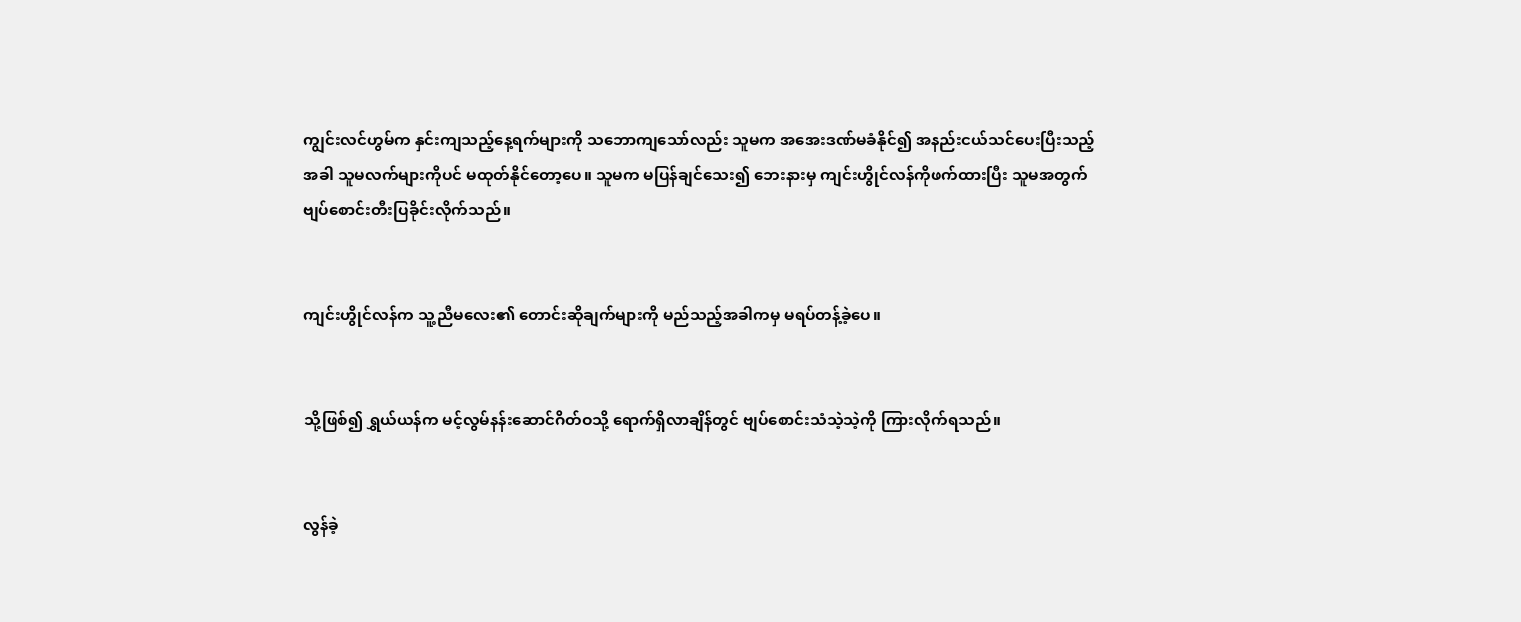ကျွင်းလင်ဟွမ်က နှင်းကျသည့်နေ့ရက်များကို သဘောကျသော်လည်း သူမက အအေးဒဏ်မခံနိုင်၍ အနည်းငယ်သင်ပေးပြီးသည့်အခါ သူမလက်များကိုပင် မထုတ်နိုင်တော့ပေ။ သူမက မပြန်ချင်သေး၍ ဘေးနားမှ ကျင်းဟွိုင်လန်ကိုဖက်ထားပြီး သူမအတွက် ဗျပ်စောင်းတီးပြခိုင်းလိုက်သည်။


ကျင်းဟွိုင်လန်က သူ့ညီမလေး၏ တောင်းဆိုချက်များကို မည်သည့်အခါကမှ မရပ်တန့်ခဲ့ပေ။


သို့ဖြစ်၍ ရွှယ်ယန်က မင့်လွမ်နန်းဆောင်ဂိတ်ဝသို့ ရောက်ရှိလာချိန်တွင် ဗျပ်စောင်းသံသဲ့သဲ့ကို ကြားလိုက်ရသည်။


လွန်ခဲ့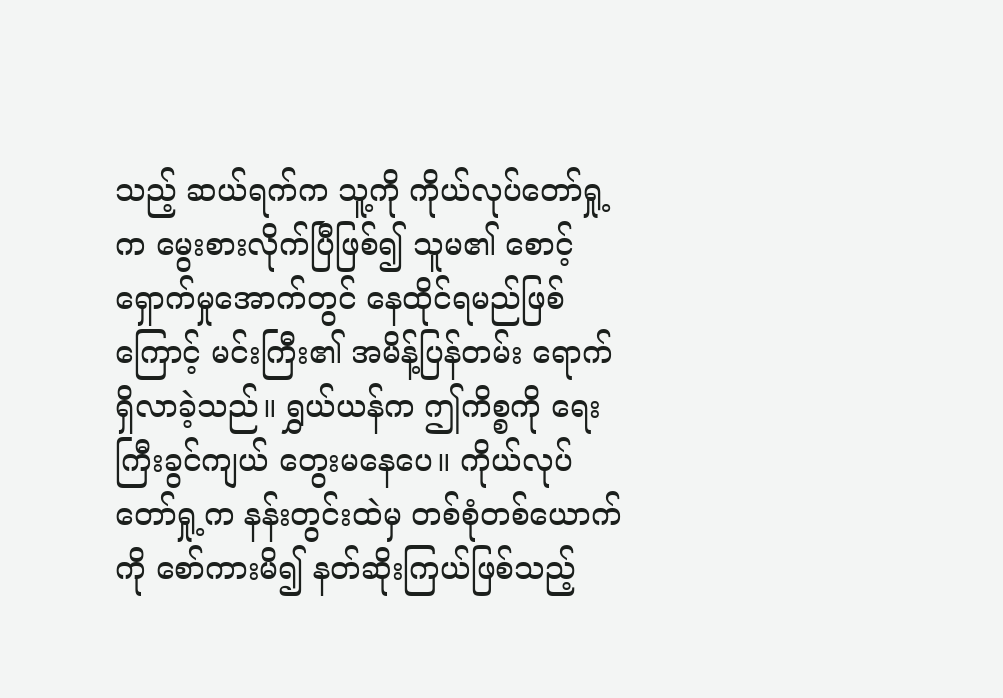သည့် ဆယ်ရက်က သူ့ကို ကိုယ်လုပ်တော်ရှု့က မွေးစားလိုက်ပြီဖြစ်၍ သူမ၏ စောင့်ရှောက်မှုအောက်တွင် နေထိုင်ရမည်ဖြစ်ကြောင့် မင်းကြီး၏ အမိန့်ပြန်တမ်း ရောက်ရှိလာခဲ့သည်။ ရွှယ်ယန်က ဤကိစ္စကို ရေးကြီးခွင်ကျယ် တွေးမနေပေ။ ကိုယ်လုပ်တော်ရှု့က နန်းတွင်းထဲမှ တစ်စုံတစ်ယောက်ကို စော်ကားမိ၍ နတ်ဆိုးကြယ်ဖြစ်သည့်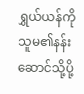ရွှယ်ယန်ကို သူမ၏နန်းဆောင်သို့ပို့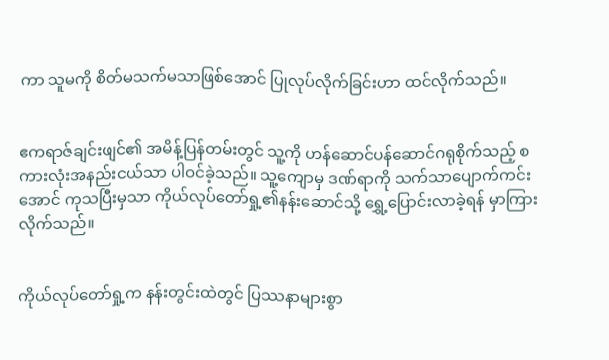ကာ သူမကို စိတ်မသက်မသာဖြစ်အောင် ပြုလုပ်လိုက်ခြင်းဟာ ထင်လိုက်သည်။


ဧကရာဇ်ချင်းဖျင်၏ အမိန့်ပြန်တမ်းတွင် သူ့ကို ဟန်ဆောင်ပန်ဆောင်ဂရုစိုက်သည့် စကားလုံးအနည်းငယ်သာ ပါဝင်ခဲ့သည်။ သူ့ကျောမှ ဒဏ်ရာကို သက်သာပျောက်ကင်းအောင် ကုသပြီးမှသာ ကိုယ်‌လုပ်တော်ရှု့၏နန်းဆောင်သို့ ရွှေ့ပြောင်းလာခဲ့ရန် မှာကြားလိုက်သည်။


ကိုယ်လုပ်တော်ရှု့က နန်းတွင်းထဲတွင် ပြဿနာများစွာ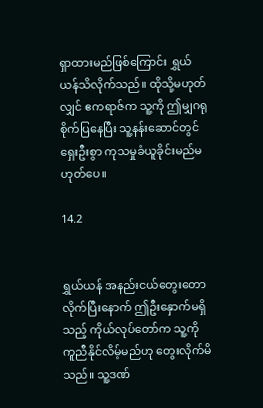ရှာထားမည်ဖြစ်ကြောင်း ရွှယ်ယန်သိလိုက်သည်။ ထိုသို့မဟုတ်လျှင် ဧကရာဇ်က သူ့ကို ဤမျှဂရုစိုက်ပြနေပြီး သူ့နန်းဆောင်တွင် ရှေးဦးစွာ ကုသမှုခံယူခိုင်းမည်မဟုတ်ပေ။

14.2


ရွှယ်ယန် အနည်းငယ်‌တွေးတောလိုက်ပြီးနောက် ဤဦးနှောက်မရှိသည့် ကိုယ်လုပ်တော်က သူ့ကို ကူညီနိုင်လိမ့်မည်ဟု တွေးလိုက်မိသည်။ သူ့ဒဏ်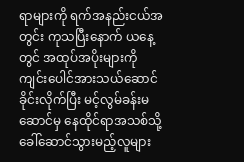ရာများကို ရက်အနည်းငယ်အတွင်း ကုသပြီးနောက် ယနေ့တွင် အထုပ်အပိုးများကို ကျင်းပေါင်အားသယ်ဆောင်ခိုင်းလိုက်ပြီး မင့်လွမ်ခန်းမဆောင်မှ နေထိုင်ရာအသစ်သို့ ခေါ်ဆောင်သွားမည့်လူများ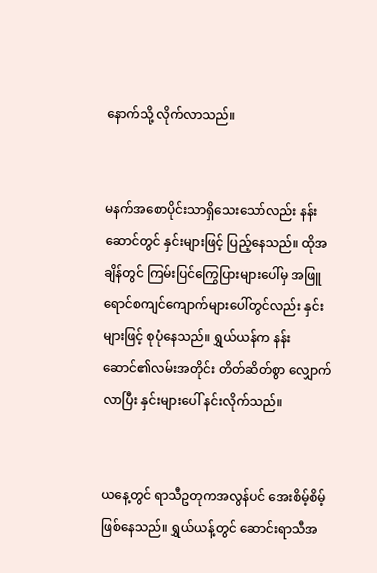နောက်သို့ ‌လိုက်လာသည်။


မနက်အစောပိုင်းသာရှိသေးသော်လည်း နန်းဆောင်တွင် နှင်းများဖြင့် ပြည့်နေသည်။ ထိုအချိန်တွင် ကြမ်းပြင်ကြွေပြားများပေါ်မှ အဖြူရောင်စကျင်ကျောက်များပေါ်တွင်လည်း နှင်းများဖြင့် စုပုံနေသည်။ ရွှယ်ယန်က နန်းဆောင်၏လမ်းအတိုင်း တိတ်ဆိတ်စွာ လျှောက်လာပြီး နှင်းများပေါ် နင်းလိုက်သည်။


ယနေ့တွင် ရာသီဥတုကအလွန်ပင် အေးစိမ့်စိမ့်ဖြစ်နေသည်။ ရွှယ်ယန့်တွင် ဆောင်းရာသီအ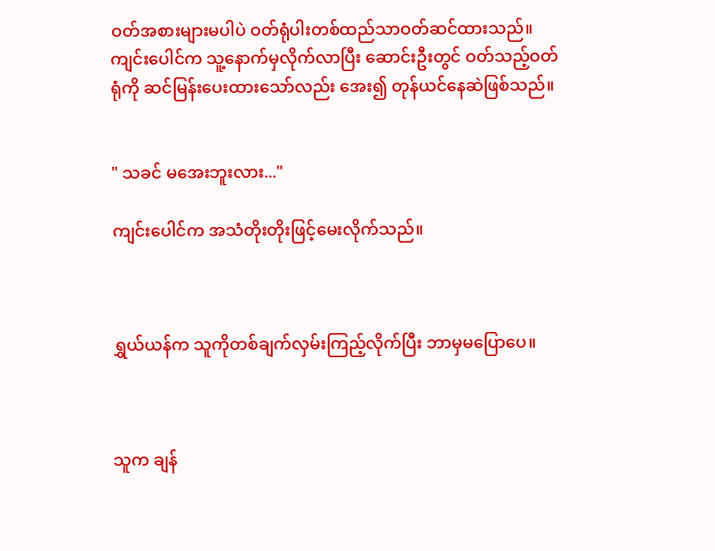ဝတ်အစားများမပါပဲ ဝတ်ရုံပါးတစ်ထည်သာဝတ်ဆင်ထားသည်။ ကျင်းပေါင်က သူ့နောက်မှလိုက်လာပြီး ဆောင်းဦးတွင် ဝတ်သည့်ဝတ်ရုံကို ဆင်မြန်းပေးထားသော်လည်း အေး၍ တုန်ယင်နေဆဲဖြစ်သည်။


" သခင် မအေးဘူးလား..."

ကျင်းပေါင်က အသံတိုးတိုးဖြင့်မေးလိုက်သည်။



ရွှယ်ယန်က သူကိုတစ်ချက်လှမ်းကြည့်လိုက်ပြီး ဘာမှမပြောပေ။



သူက ချန်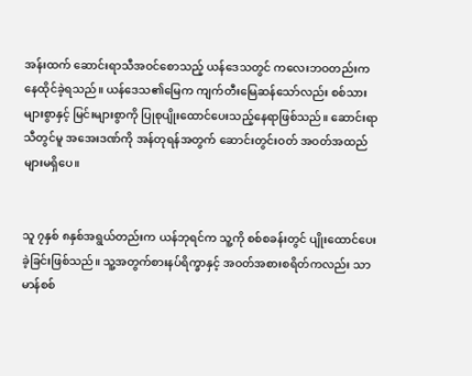အန်းထက် ဆောင်းရာသီအဝင်စောသည့် ယန်ဒေသတွင် ကလေးဘဝတည်းက နေထိုင်ခဲ့ရသည်။ ယန်ဒေသ‌၏မြေက ကျက်တီးမြေဆန်သော်လည်း စစ်သားများစွာနှင့် မြင်းများစွာကို ပြုစုပျိုးထောင်ပေးသည့်နေရာဖြစ်သည်။ ဆောင်းရာသီတွင်မူ အအေးဒဏ်ကို အန်တုရန်အတွက် ဆောင်းတွင်းဝတ် အဝတ်အထည်များမရှိပေ။


သူ ၇နှစ် ၈နှစ်အရွယ်တည်းက ယန်ဘုရင်က သူ့ကို စစ်စခန်းတွင် ပျိုးထောင်ပေးခဲ့ခြင်းဖြစ်သည်။ သူ့အတွက်စားနပ်ရိက္ခာနှင့် အဝတ်အစားစရိတ်ကလည်း သာမာန်စစ်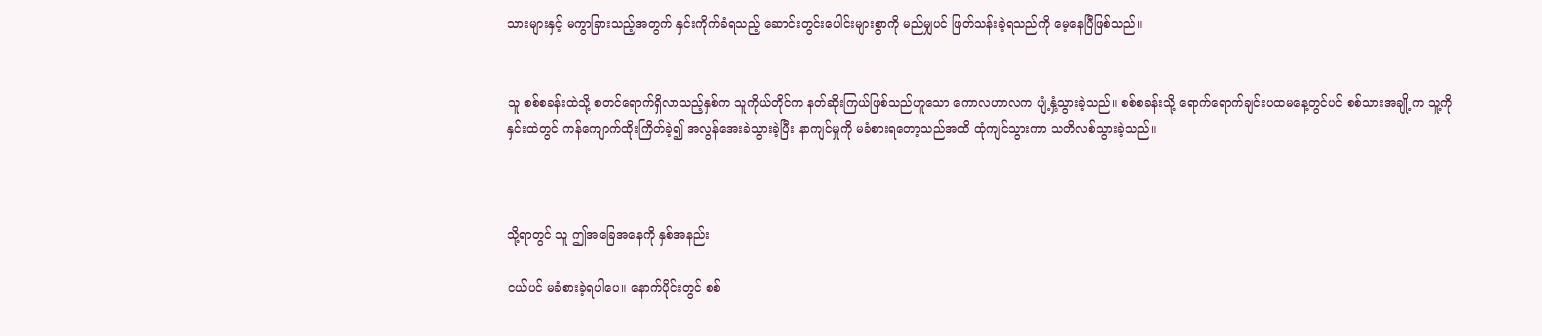သားများနှင့် မကွာခြားသည့်အတွက် နှင်းကိုက်ခံရသည့် ဆောင်းတွင်းပေါင်းများစွာကို မည်မျှပင် ဖြတ်သန်းခဲ့ရသည်ကို မေ့နေပြီဖြစ်သည်။


သူ စစ်စခန်းထဲသို့ စတင်ရောက်ရှိလာသည့်နှစ်က သူကိုယ်တိုင်က နတ်ဆိုးကြယ်ဖြစ်သည်ဟူ‌သော ကောလဟာလက ပျံ့နှံ့သွားခဲ့သည်။ စစ်စခန်းသို့ ရောက်ရောက်ချင်းပထမနေ့တွင်ပင် စစ်သားအချို့က သူ့ကို နှင်းထဲတွင် ကန်ကျောက်ထိုးကြိတ်ခဲ့၍ အလွန်အေးခဲသွားခဲ့ပြီး နာကျင်မှုကို မခံစားရတော့သည်အထိ ထုံကျင်သွားကာ သတိလစ်သွားခဲ့သည်။



သို့ရာတွင် သူ ဤအခြေအနေကို နှစ်အနည်း

ငယ်ပင် မခံစားခဲ့ရပါပေ။ နောက်ပိုင်းတွင် စစ်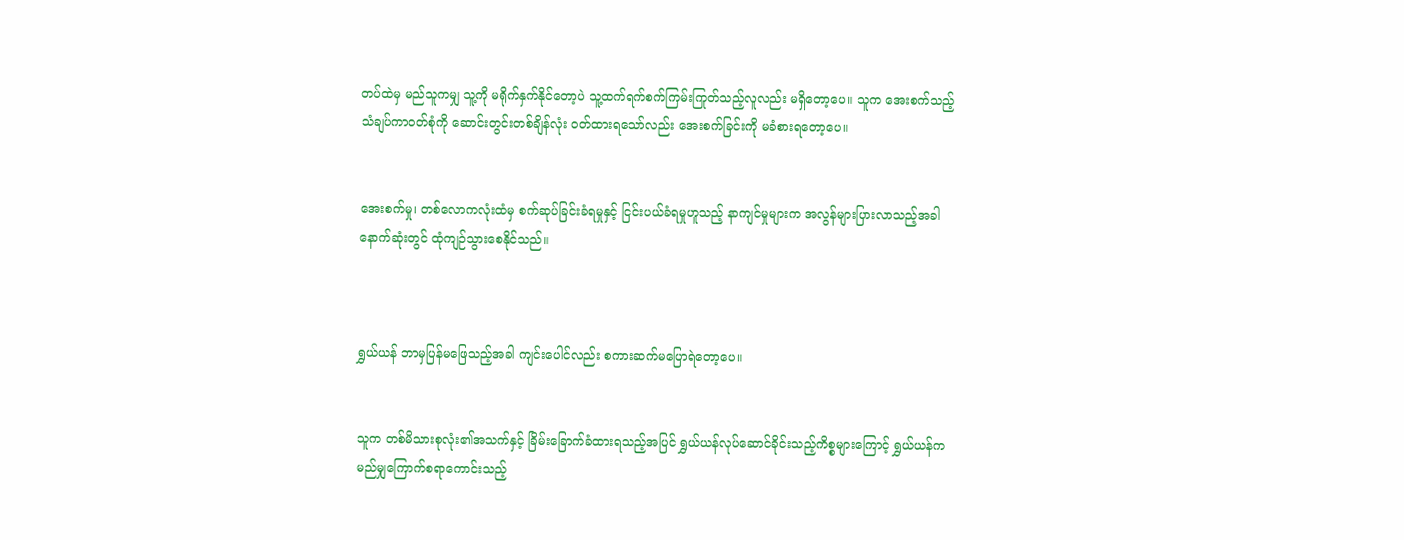တပ်ထဲမှ မည်သူကမျှ သူ့ကို မရိုက်နှက်နိုင်တော့ပဲ သူ့ထက်ရက်စက်ကြမ်းကြုတ်သည့်လူလည်း မရှိတော့ပေ။ သူက အေးစက်သည့်သံချပ်ကာဝတ်စုံကို ဆောင်းတွင်းတစ်ချိန်လုံး ဝတ်ထားရသော်လည်း အေးစက်ခြင်းကို မခံစားရတော့ပေ။


အေးစက်မှု၊ တစ်လောကလုံးထံမှ စက်ဆုပ်ခြင်းခံရမှုနှင့် ငြင်းပယ်ခံရမှုဟူသည့် နာကျင်မှုများက အလွန်များပြားလာသည့်အခါ နောက်ဆုံးတွင် ထုံကျဉ်သွားစေနိုင်သည်။



ရွှယ်ယန် ဘာမှပြန်မဖြေသည့်အခါ ကျင်းပေါင်လည်း စကားဆက်မပြောရဲတော့ပေ။


သူက တစ်မိသားစုလုံး၏အသက်နှင့် ခြိမ်းခြောက်ခံထားရသည့်အပြင် ရွှယ်ယန်လုပ်ဆောင်ခိုင်းသည့်ကိစ္စ‌များကြောင့် ရွှယ်ယန်က မည်မျှကြောက်စရာကောင်းသည့်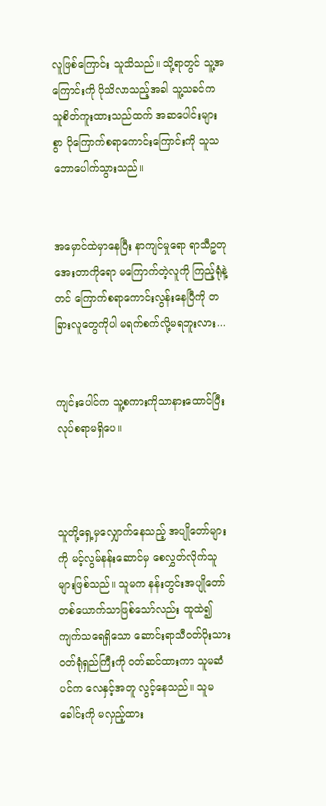လူဖြစ်ကြောင်း သူသိသည်။ သို့ရာတွင် သူ့အကြောင်းကို ပိုသိလာသည့်အခါ သူ့သခင်က သူစိတ်ကူးထားသည်ထက် အဆပေါင်းများစွာ ပိုကြောက်စရာကောင်းကြောင်းကို သူသဘောပေါက်သွားသည်။


အမှောင်ထဲမှာနေပြီး နာကျင်မှုရော ရာသီဥတုအေးတာကိုရော မကြောက်တဲ့လူကို ကြည့်ရုံနဲ့တင် ကြောက်စရာကောင်းလွန်းနေပြီကို တခြားလူတွေကိုပါ မရက်စက်လို့မရဘူးလား...


ကျင်းပေါင်က သူ့စကားကိုသာနားထောင်ပြီး လုပ်စရာမရှိပေ။



သူတို့ရှေ့မှလျှောက်နေသည့် အပျိုတော်များကို မင့်လွမ်နန်းဆောင်မှ စေလွှတ်လိုက်သူများဖြစ်သည်။ သူမက နန်းတွင်းအပျိုတော်တစ်ယောက်သာဖြစ်သော်လည်း ထူထဲ၍ ကျက်သရေရှိသော ဆောင်းရာသီဝတ်ပိုးသားဝတ်ရုံရှည်ကြီးကို ဝတ်ဆင်ထားကာ သူမဆံပင်က လေနှင့်အတူ လွင့်နေသည်။ သူမခေါင်းကို မလှည့်ထား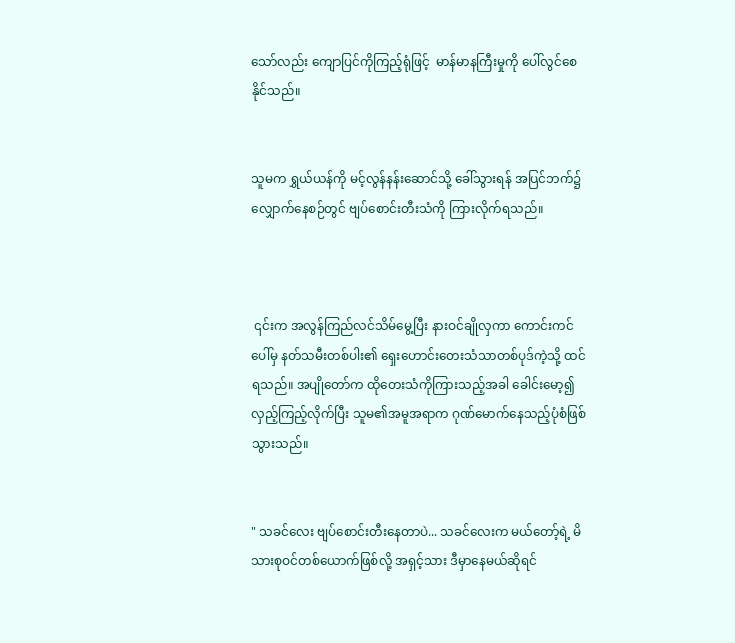သော်လည်း ကျောပြင်ကိုကြည့်ရုံဖြင့်  မာန်မာနကြီးမှုကို ပေါ်လွင်စေနိုင်သည်။


သူမက ရွှယ်ယန်ကို မင့်လွန်နန်းဆောင်သို့ ခေါ်သွားရန် အပြင်ဘက်၌ လျှောက်နေစဉ်တွင် ဗျပ်စောင်းတီးသံကို ကြားလိုက်ရသည်။



 ၎င်းက အလွန်ကြည်လင်သိမ်မွေ့ပြီး နားဝင်ချိုလှကာ ကောင်းကင်ပေါ်မှ နတ်သမီးတစ်ပါး၏ ရှေးဟောင်းတေးသံသာတစ်ပုဒ်ကဲ့သို့ ထင်ရသည်။ အပျိုတော်က ထိုတေးသံကိုကြားသည့်အခါ ခေါင်းမော့၍ လှည့်ကြည့်လိုက်ပြီး သူမ၏အမူအရာက ဂုဏ်မောက်နေသည့်ပုံစံဖြစ်သွားသည်။


" သခင်လေး ဗျပ်စောင်းတီးနေတာပဲ... သခင်လေးက မယ်တော့်ရဲ့ မိသားစုဝင်တစ်ယောက်ဖြစ်လို့ အရှင့်သား ဒီမှာနေမယ်ဆိုရင်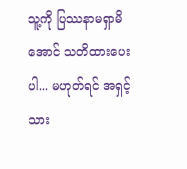သူ့ကို ပြဿနာမရှာမိအောင် သတိထားပေးပါ... မဟုတ်ရင် အရှင့်သား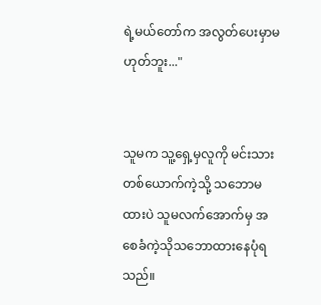ရဲ့မယ်တော်က အလွတ်ပေးမှာမဟုတ်ဘူး..."


သူမက သူ့ရှေ့မှလူကို မင်းသားတစ်ယောက်ကဲ့သို့ သဘောမထားပဲ သူမလက်အောက်မှ အစေခံကဲ့သိုသဘောထားနေပုံရသည်။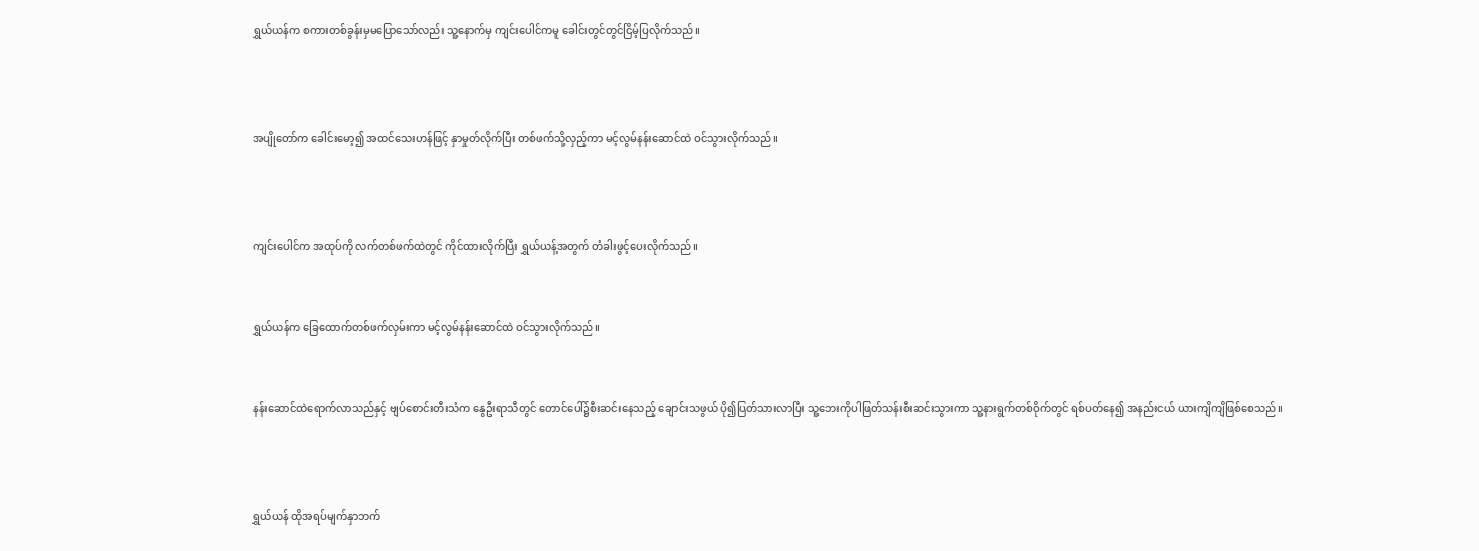ရွှယ်ယန်က စကားတစ်ခွန်းမှမပြောသော်လည်း သူ့နောက်မှ ကျင်းပေါင်ကမူ ခေါင်းတွင်တွင်ငြိမ့်ပြလိုက်သည်။



အပျိုတော်က ခေါင်းမော့၍ အထင်သေးဟန်ဖြင့် နှာမှုတ်လိုက်ပြီး တစ်ဖက်သို့လှည့်ကာ မင့်လွမ်နန်းဆောင်ထဲ ဝင်သွားလိုက်သည်။



ကျင်းပေါင်က အထုပ်ကို လက်တစ်ဖက်ထဲတွင် ကိုင်ထားလိုက်ပြီး ရွှယ်ယန့်အတွက် တံခါးဖွင့်ပေးလိုက်သည်။


ရွှယ်ယန်က ခြေထောက်တစ်ဖက်လှမ်းကာ မင့်လွမ်နန်းဆောင်ထဲ ဝင်သွားလိုက်သည်။


နန်းဆောင်ထဲရောက်လာသည်နှင့် ဗျပ်စောင်းတီးသံက နွေဦးရာသီတွင် တောင်ပေါ်၌စီးဆင်းနေသည့် ချောင်းသဖွယ် ပို၍ပြတ်သားလာပြီး သူ့ဘေးကိုပါဖြတ်သန်းစီးဆင်းသွားကာ သူ့နားရွက်တစ်ဝိုက်တွင် ရစ်ပတ်နေ၍ အနည်းငယ် ယားကျိကျိဖြစ်စေသည်။



ရွှယ်ယန် ထိုအရပ်မျက်နှာဘက်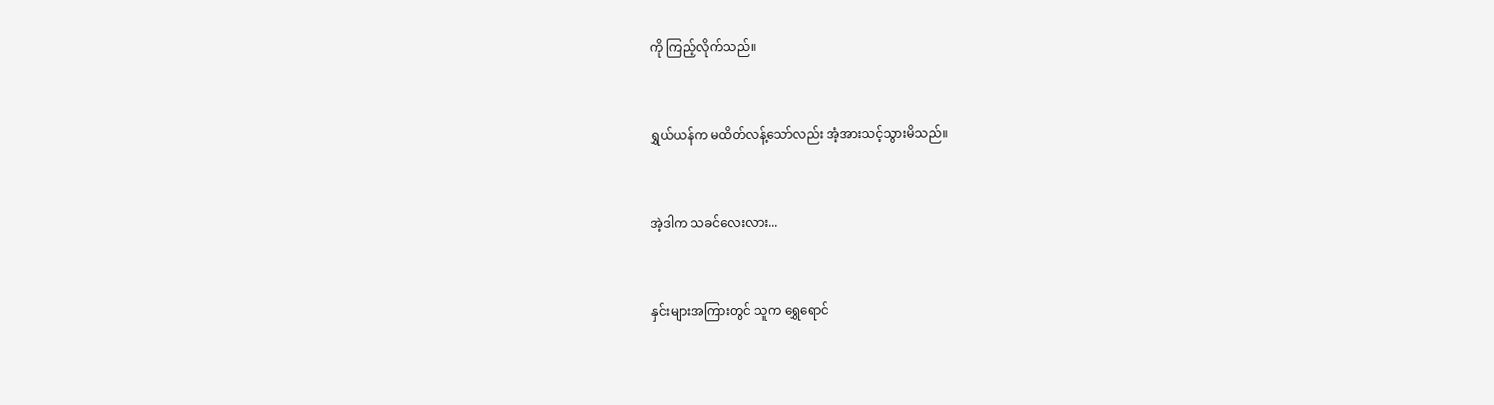ကို ကြည့်လိုက်သည်။


ရွှယ်ယန်က မထိတ်လန့်သော်လည်း အံ့အားသင့်သွားမိသည်။


အဲ့ဒါက သခင်လေးလား...


နှင်းများအကြားတွင် သူက ရွှေရောင်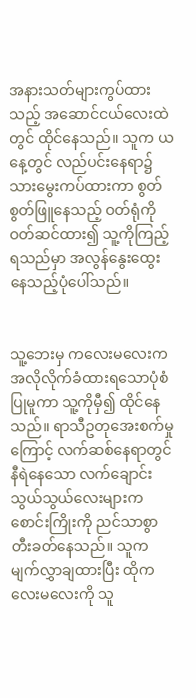အနားသတ်များကွပ်ထားသည့် အဆောင်ငယ်လေးထဲတွင် ထိုင်နေသည်။ သူက ယနေ့တွင် လည်ပင်းနေရာ၌ သားမွေးကပ်ထားကာ စွတ်စွတ်ဖြူနေသည့် ဝတ်ရုံကို ဝတ်ဆင်ထား၍ သူ့ကိုကြည့်ရသည်မှာ အလွန်နွေးထွေးနေသည့်ပုံပေါ်သည်။


သူ့ဘေးမှ ကလေးမလေးက အလိုလိုက်ခံထားရသောပုံစံပြုမူကာ သူ့ကိုမှီ၍ ထိုင်နေသည်။ ရာသီဥတုအေးစက်မှုကြောင့် လက်ဆစ်နေရာတွင် နီရဲနေသော လက်ချောင်းသွယ်သွယ်လေးများက စောင်းကြိုးကို ညင်သာစွာတီးခတ်နေသည်။ သူက မျက်လွှာချထားပြီး ထိုကလေးမလေးကို သူ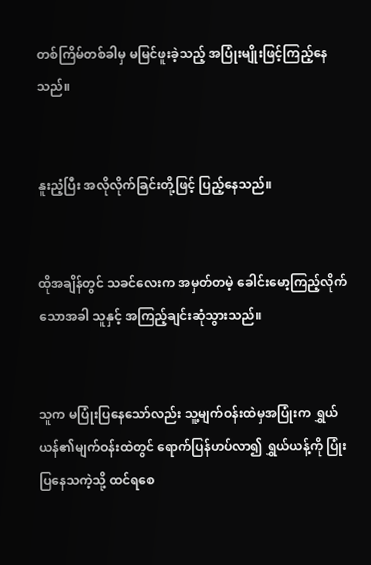တစ်ကြိမ်တစ်ခါမှ မမြင်ဖူးခဲ့သည့် အပြုံးမျိုးဖြင့်ကြည့်နေသည်။


နူးညံ့ပြီး အလိုလိုက်ခြင်းတို့ဖြင့် ပြည့်နေသည်။


ထိုအချိန်တွင် သခင်လေးက အမှတ်တမဲ့ ခေါင်းမော့ကြည့်လိုက်သောအခါ သူနှင့် အကြည့်ချင်းဆုံသွားသည်။


သူက မပြုံးပြနေသော်လည်း သူ့မျက်ဝန်းထဲမှအပြုံးက ရွှယ်ယန်၏မျက်ဝန်းထဲတွင် ရောက်ပြန်ဟပ်လာ၍ ရွှယ်ယန့်ကို ပြုံးပြနေသကဲ့သို့ ထင်ရစေ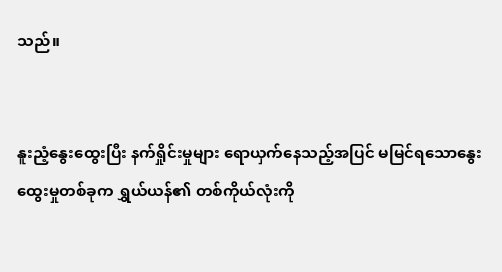သည်။


နူးညံ့နွေးထွေးပြီး နက်ရှိုင်းမှုများ ရောယှက်နေသည့်အပြင် မမြင်ရသောနွေးထွေးမှုတစ်ခုက ရွှယ်ယန်၏ တစ်ကိုယ်လုံးကို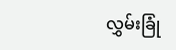လွှမ်းခြုံ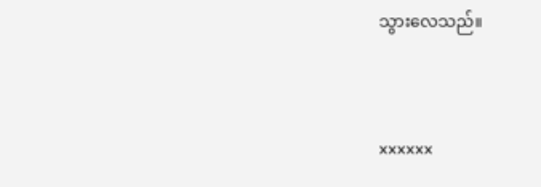သွားလေသည်။


xxxxxx